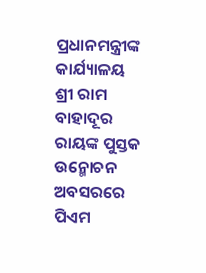ପ୍ରଧାନମନ୍ତ୍ରୀଙ୍କ କାର୍ଯ୍ୟାଳୟ
ଶ୍ରୀ ରାମ ବାହାଦୂର ରାୟଙ୍କ ପୁସ୍ତକ ଉନ୍ମୋଚନ ଅବସରରେ ପିଏମ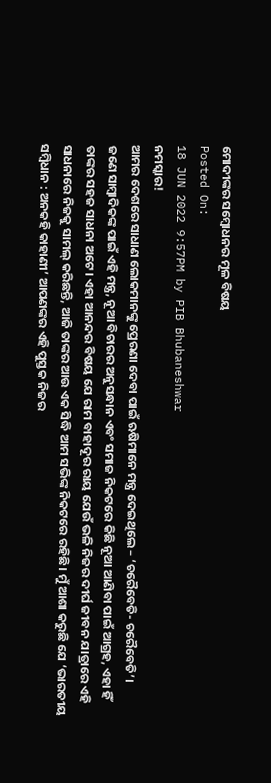ମୋଦୀଙ୍କର ସମ୍ବୋଧନର ମୂଳ ବିଷୟ
Posted On:
18 JUN 2022 9:57PM by PIB Bhubaneshwar
ନମସ୍କାର!
ଆମର ଦେଶରେ ସାଧାଣ ଲୋକମାନଙ୍କୁ ପ୍ରେରଣା ଦେବା ପାଇଁ ଋଷିମାନେ ମନ୍ତ୍ର ଦେଇଥିଲେ – ‘ଚରୈବେତି- ଚରୈବେତି’।
ଜଣେ ସାମ୍ବାଦିକଙ୍କ ପାଇଁ ଏହି ମନ୍ତ୍ର, ନୂଆ ବିଚାରର ଅନୁସନ୍ଧାନ ଏବଂ ସମାଜ ନିକଟରେ କିଛି ନୂଆ ଆଣିବା ପାଇଁ ଆଗ୍ରହ, ଏହା ହିଁ ତାଙ୍କର ସହଜ ସାଧନା ଅଟେ। ଏହା ଆନନ୍ଦର ବିଷୟ ଯେ ରାମ ବାହାଦୂର ରାୟ ଯେଉଁ ଭଳି ନିଜର ଦୀର୍ଘ ଜୀବନ ଯାତ୍ରାରେ ଏହି ସାଧନାରେ ନିଜକୁ ସାମଲ୍ କରିଛନ୍ତି, ଆଜି ତାଙ୍କର ଆଉ ଏକ ସିଦ୍ଧି ଆମ ସଭିଙ୍କ ନିକଟରେ ରହିଛି। ମୁଁ ଆଶା କରୁଛି ଯେ ‘ଭାରତୀୟ ସମ୍ବିଧାନ : ଅନକହି କାହାଣୀ’ ଆପଣଙ୍କର ଏହି ପୁସ୍ତକ ନିଜର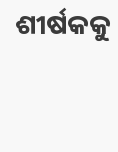ଶୀର୍ଷକକୁ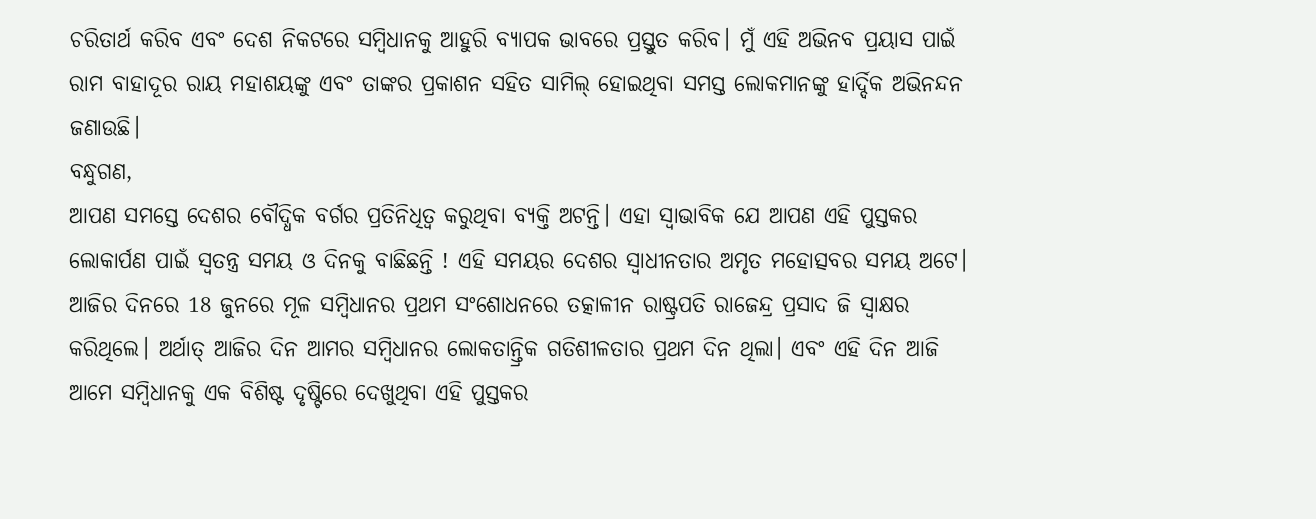ଚରିତାର୍ଥ କରିବ ଏବଂ ଦେଶ ନିକଟରେ ସମ୍ବିଧାନକୁ ଆହୁରି ବ୍ୟାପକ ଭାବରେ ପ୍ରସ୍ତୁତ କରିବ। ମୁଁ ଏହି ଅଭିନବ ପ୍ରୟାସ ପାଇଁ ରାମ ବାହାଦୂର ରାୟ ମହାଶୟଙ୍କୁ ଏବଂ ତାଙ୍କର ପ୍ରକାଶନ ସହିତ ସାମିଲ୍ ହୋଇଥିବା ସମସ୍ତ ଲୋକମାନଙ୍କୁ ହାର୍ଦ୍ଦିକ ଅଭିନନ୍ଦନ ଜଣାଉଛି।
ବନ୍ଧୁଗଣ,
ଆପଣ ସମସ୍ତେ ଦେଶର ବୌଦ୍ଧିକ ବର୍ଗର ପ୍ରତିନିଧିତ୍ବ କରୁଥିବା ବ୍ୟକ୍ତି ଅଟନ୍ତି। ଏହା ସ୍ବାଭାବିକ ଯେ ଆପଣ ଏହି ପୁସ୍ତକର ଲୋକାର୍ପଣ ପାଇଁ ସ୍ବତନ୍ତ୍ର ସମୟ ଓ ଦିନକୁ ବାଛିଛନ୍ତି ! ଏହି ସମୟର ଦେଶର ସ୍ବାଧୀନତାର ଅମୃତ ମହୋତ୍ସବର ସମୟ ଅଟେ। ଆଜିର ଦିନରେ 18 ଜୁନରେ ମୂଳ ସମ୍ବିଧାନର ପ୍ରଥମ ସଂଶୋଧନରେ ତତ୍କାଳୀନ ରାଷ୍ଟ୍ରପତି ରାଜେନ୍ଦ୍ର ପ୍ରସାଦ ଜି ସ୍ବାକ୍ଷର କରିଥିଲେ। ଅର୍ଥାତ୍ ଆଜିର ଦିନ ଆମର ସମ୍ବିଧାନର ଲୋକତାନ୍ତ୍ରିକ ଗତିଶୀଳତାର ପ୍ରଥମ ଦିନ ଥିଲା। ଏବଂ ଏହି ଦିନ ଆଜି ଆମେ ସମ୍ବିଧାନକୁ ଏକ ବିଶିଷ୍ଟ ଦୃଷ୍ଟିରେ ଦେଖୁଥିବା ଏହି ପୁସ୍ତକର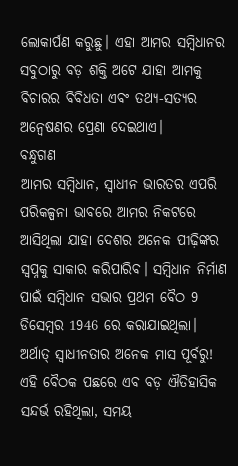ଲୋକାର୍ପଣ କରୁଛୁ। ଏହା ଆମର ସମ୍ବିଧାନର ସବୁଠାରୁ ବଡ଼ ଶକ୍ତି ଅଟେ ଯାହା ଆମକୁ ବିଚାରର ବିବିଧତା ଏବଂ ତଥ୍ୟ-ସତ୍ୟର ଅନ୍ବେଷଣର ପ୍ରେଣା ଦେଇଥାଏ।
ବନ୍ଧୁଗଣ
ଆମର ସମ୍ବିଧାନ, ସ୍ବାଧୀନ ଭାରତର ଏପରି ପରିକଳ୍ପନା ଭାବରେ ଆମର ନିକଟରେ ଆସିଥିଲା ଯାହା ଦେଶର ଅନେକ ପୀଢ଼ିଙ୍କର ସ୍ବପ୍ନକୁ ସାକାର କରିପାରିବ। ସମ୍ବିଧାନ ନିର୍ମାଣ ପାଇଁ ସମ୍ବିଧାନ ସଭାର ପ୍ରଥମ ବୈଠ 9 ଡିସେମ୍ବର 1946 ରେ କରାଯାଇଥିଲା। ଅର୍ଥାତ୍ ସ୍ବାଧୀନତାର ଅନେକ ମାସ ପୂର୍ବରୁ! ଏହି ବୈଠକ ପଛରେ ଏବ ବଡ଼ ଐତିହାସିକ ସନ୍ଦର୍ଭ ରହିଥିଲା, ସମୟ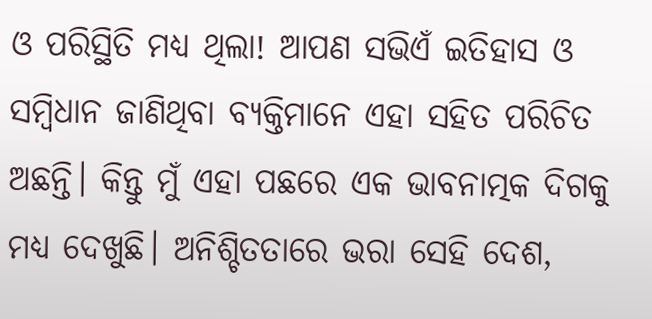ଓ ପରିସ୍ଥିତି ମଧ୍ୟ ଥିଲା! ଆପଣ ସଭିଏଁ ଇତିହାସ ଓ ସମ୍ବିଧାନ ଜାଣିଥିବା ବ୍ୟକ୍ତିମାନେ ଏହା ସହିତ ପରିଚିତ ଅଛନ୍ତି। କିନ୍ତୁ ମୁଁ ଏହା ପଛରେ ଏକ ଭାବନାତ୍ମକ ଦିଗକୁ ମଧ୍ୟ ଦେଖୁଛି। ଅନିଶ୍ଚିତତାରେ ଭରା ସେହି ଦେଶ,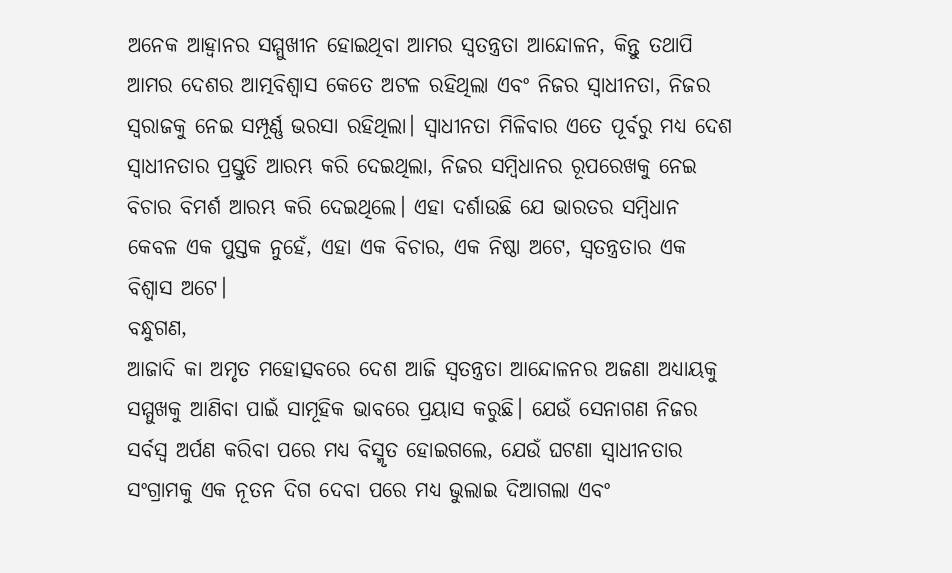ଅନେକ ଆହ୍ବାନର ସମ୍ମୁଖୀନ ହୋଇଥିବା ଆମର ସ୍ବତନ୍ତ୍ରତା ଆନ୍ଦୋଳନ, କିନ୍ତୁ ତଥାପି ଆମର ଦେଶର ଆତ୍ମବିଶ୍ବାସ କେତେ ଅଟଳ ରହିଥିଲା ଏବଂ ନିଜର ସ୍ବାଧୀନତା, ନିଜର ସ୍ବରାଜକୁ ନେଇ ସମ୍ପୂର୍ଣ୍ଣ ଭରସା ରହିଥିଲା। ସ୍ବାଧୀନତା ମିଳିବାର ଏତେ ପୂର୍ବରୁ ମଧ୍ୟ ଦେଶ ସ୍ବାଧୀନତାର ପ୍ରସ୍ତୁତି ଆରମ୍ଭ କରି ଦେଇଥିଲା, ନିଜର ସମ୍ବିଧାନର ରୂପରେଖକୁ ନେଇ ବିଚାର ବିମର୍ଶ ଆରମ୍ଭ କରି ଦେଇଥିଲେ। ଏହା ଦର୍ଶାଉଛି ଯେ ଭାରତର ସମ୍ବିଧାନ କେବଳ ଏକ ପୁସ୍ତକ ନୁହେଁ, ଏହା ଏକ ବିଚାର, ଏକ ନିଷ୍ଠା ଅଟେ, ସ୍ବତନ୍ତ୍ରତାର ଏକ ବିଶ୍ବାସ ଅଟେ।
ବନ୍ଧୁଗଣ,
ଆଜାଦି କା ଅମୃତ ମହୋତ୍ସବରେ ଦେଶ ଆଜି ସ୍ବତନ୍ତ୍ରତା ଆନ୍ଦୋଳନର ଅଜଣା ଅଧ୍ୟାୟକୁ ସମ୍ମୁଖକୁ ଆଣିବା ପାଇଁ ସାମୂହିକ ଭାବରେ ପ୍ରୟାସ କରୁଛି। ଯେଉଁ ସେନାଗଣ ନିଜର ସର୍ବସ୍ବ ଅର୍ପଣ କରିବା ପରେ ମଧ୍ୟ ବିସ୍ମୃତ ହୋଇଗଲେ, ଯେଉଁ ଘଟଣା ସ୍ବାଧୀନତାର ସଂଗ୍ରାମକୁ ଏକ ନୂତନ ଦିଗ ଦେବା ପରେ ମଧ୍ୟ ଭୁଲାଇ ଦିଆଗଲା ଏବଂ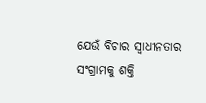ଯେଉଁ ବିଚାର ସ୍ବାଧୀନତାର ସଂଗ୍ରାମକୁ ଶକ୍ତି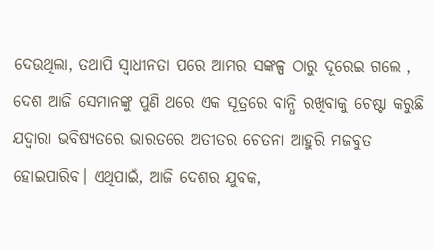ଦେଉଥିଲା, ତଥାପି ସ୍ବାଧୀନତା ପରେ ଆମର ସଙ୍କଳ୍ପ ଠାରୁ ଦୂରେଇ ଗଲେ , ଦେଶ ଆଜି ସେମାନଙ୍କୁ ପୁଣି ଥରେ ଏକ ସୂତ୍ରରେ ବାନ୍ଧି ରଖିବାକୁ ଚେଷ୍ଟା କରୁଛି ଯଦ୍ବାରା ଭବିଷ୍ୟତରେ ଭାରତରେ ଅତୀତର ଚେତନା ଆହୁରି ମଜବୁତ ହୋଇପାରିବ। ଏଥିପାଇଁ, ଆଜି ଦେଶର ଯୁବକ,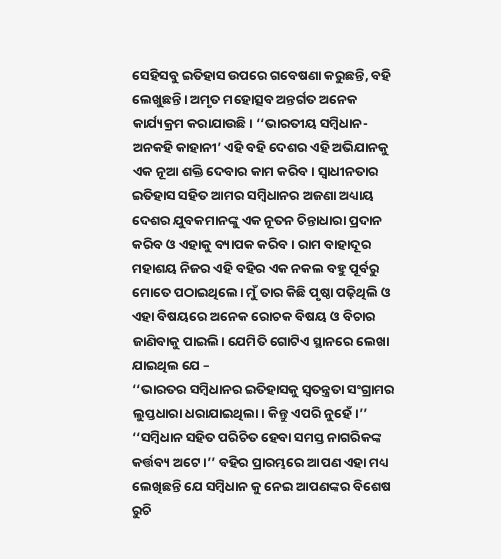ସେହିସବୁ ଇତିହାସ ଉପରେ ଗବେଷଣା କରୁଛନ୍ତି, ବହି ଲେଖୁଛନ୍ତି। ଅମୃତ ମହୋତ୍ସବ ଅନ୍ତର୍ଗତ ଅନେକ କାର୍ଯ୍ୟକ୍ରମ କରାଯାଉଛି। ‘‘ଭାରତୀୟ ସମ୍ବିଧାନ-ଅନକହି କାହାନୀ’ ଏହି ବହି ଦେଶର ଏହି ଅଭିଯାନକୁ ଏକ ନୂଆ ଶକ୍ତି ଦେବାର କାମ କରିବ। ସ୍ବାଧୀନତାର ଇତିହାସ ସହିତ ଆମର ସମ୍ବିଧାନର ଅଜଣା ଅଧ୍ୟାୟ ଦେଶର ଯୁବକମାନଙ୍କୁ ଏକ ନୂତନ ଚିନ୍ତାଧାରା ପ୍ରଦାନ କରିବ ଓ ଏହାକୁ ବ୍ୟାପକ କରିବ। ରାମ ବାହାଦୂର ମହାଶୟ ନିଜର ଏହି ବହିର ଏକ ନକଲ ବହୁ ପୂର୍ବରୁ ମୋତେ ପଠାଇଥିଲେ। ମୁଁ ତାର କିଛି ପୃଷ୍ଠା ପଢ଼ିଥିଲି ଓ ଏହା ବିଷୟରେ ଅନେକ ରୋଚକ ବିଷୟ ଓ ବିଚାର ଜାଣିବାକୁ ପାଇଲି। ଯେମିତି ଗୋଟିଏ ସ୍ଥାନରେ ଲେଖା ଯାଇଥିଲ ଯେ –
‘‘ଭାରତର ସମ୍ବିଧାନର ଇତିହାସକୁ ସ୍ବତନ୍ତ୍ରତା ସଂଗ୍ରାମର ଲୁପ୍ତଧାରା ଧରାଯାଇଥିଲା। କିନ୍ତୁ ଏପରି ନୁହେଁ।’’ ‘‘ସମ୍ବିଧାନ ସହିତ ପରିଚିତ ହେବା ସମସ୍ତ ନାଗରିକଙ୍କ କର୍ତ୍ତବ୍ୟ ଅଟେ।’’ ବହିର ପ୍ରାରମ୍ଭରେ ଆପଣ ଏହା ମଧ୍ୟ ଲେଖିଛନ୍ତି ଯେ ସମ୍ବିଧାନ କୁ ନେଇ ଆପଣଙ୍କର ବିଶେଷ ରୁଚି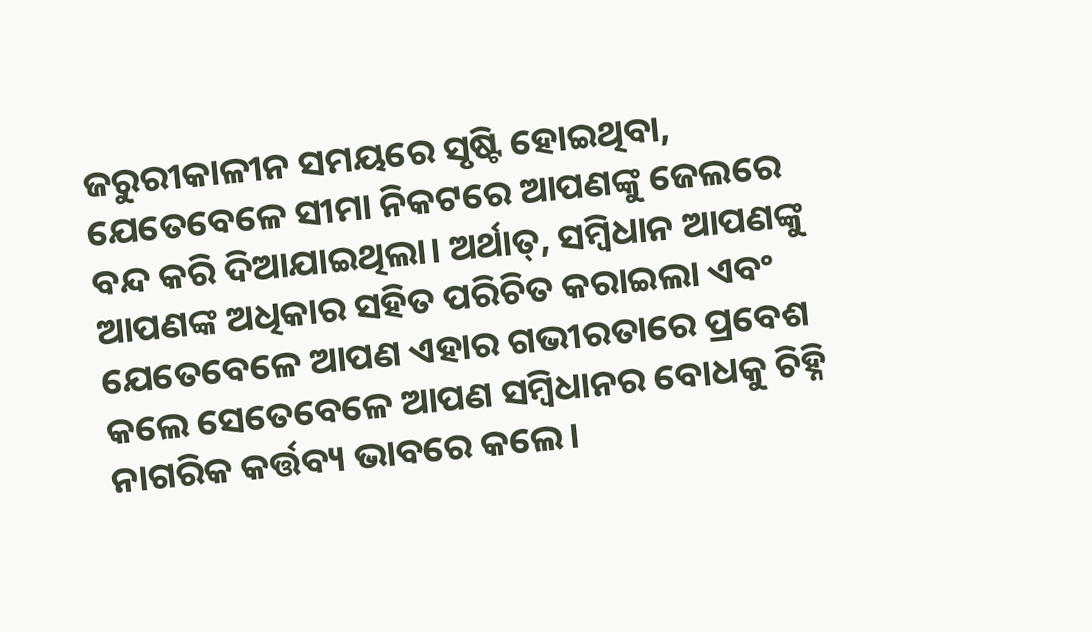ଜରୁରୀକାଳୀନ ସମୟରେ ସୃଷ୍ଟି ହୋଇଥିବା, ଯେତେବେଳେ ସୀମା ନିକଟରେ ଆପଣଙ୍କୁ ଜେଲରେ ବନ୍ଦ କରି ଦିଆଯାଇଥିଲା। ଅର୍ଥାତ୍, ସମ୍ବିଧାନ ଆପଣଙ୍କୁ ଆପଣଙ୍କ ଅଧିକାର ସହିତ ପରିଚିତ କରାଇଲା ଏବଂ ଯେତେବେଳେ ଆପଣ ଏହାର ଗଭୀରତାରେ ପ୍ରବେଶ କଲେ ସେତେବେଳେ ଆପଣ ସମ୍ବିଧାନର ବୋଧକୁ ଚିହ୍ନି ନାଗରିକ କର୍ତ୍ତବ୍ୟ ଭାବରେ କଲେ।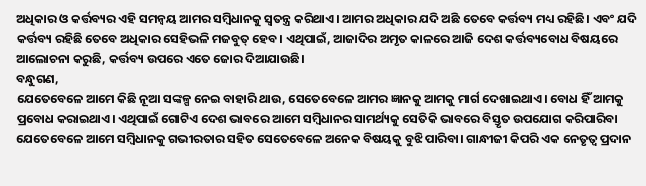ଅଧିକାର ଓ କର୍ତ୍ତବ୍ୟର ଏହି ସମନ୍ବୟ ଆମର ସମ୍ବିଧାନକୁ ସ୍ବତନ୍ତ୍ର କରିଥାଏ। ଆମର ଅଧିକାର ଯଦି ଅଛି ତେବେ କର୍ତ୍ତବ୍ୟ ମଧ୍ୟ ରହିଛି। ଏବଂ ଯଦି କର୍ତ୍ତବ୍ୟ ରହିଛି ତେବେ ଅଧିକାର ସେହିଭଳି ମଜବୁତ୍ ହେବ। ଏଥିପାଇଁ, ଆଜାଦିର ଅମୃତ କାଳରେ ଆଜି ଦେଶ କର୍ତ୍ତବ୍ୟବୋଧ ବିଷୟରେ ଆଲୋଚନା କରୁଛି, କର୍ତ୍ତବ୍ୟ ଉପରେ ଏତେ ଜୋର ଦିଆଯାଉଛି।
ବନ୍ଧୁଗଣ,
ଯେତେବେଳେ ଆମେ କିଛି ନୂଆ ସଙ୍କଳ୍ପ ନେଇ ବାହାରି ଥାଉ, ସେତେବେଳେ ଆମର ଜ୍ଞାନକୁ ଆମକୁ ମାର୍ଗ ଦେଖାଇଥାଏ। ବୋଧ ହିଁ ଆମକୁ ପ୍ରବୋଧ କରାଇଥାଏ। ଏଥିପାଇଁ ଗୋଟିଏ ଦେଶ ଭାବରେ ଆମେ ସମ୍ବିଧାନର ସାମର୍ଥ୍ୟକୁ ସେତିକି ଭାବରେ ବିସ୍ତୃତ ଉପଯୋଗ କରିପାରିବା ଯେତେବେଳେ ଆମେ ସମ୍ବିଧାନକୁ ଗଭୀରତାର ସହିତ ସେତେବେଳେ ଅନେକ ବିଷୟକୁ ବୁଝି ପାରିବା। ଗାନ୍ଧୀଜୀ କିପରି ଏକ ନେତୃତ୍ବ ପ୍ରଦାନ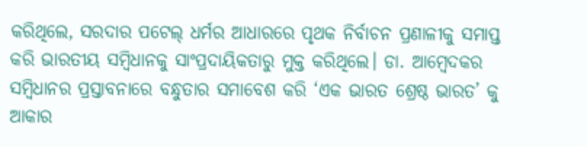କରିଥିଲେ, ସରଦାର ପଟେଲ୍ ଧର୍ମର ଆଧାରରେ ପୃଥକ ନିର୍ବାଚନ ପ୍ରଣାଳୀକୁ ସମାପ୍ତ କରି ଭାରତୀୟ ସମ୍ବିଧାନକୁ ସାଂପ୍ରଦାୟିକତାରୁ ମୁକ୍ତ କରିଥିଲେ। ଡା. ଆମ୍ବେଦକର ସମ୍ବିଧାନର ପ୍ରସ୍ତାବନାରେ ବନ୍ଧୁତାର ସମାବେଶ କରି ‘ଏକ ଭାରତ ଶ୍ରେଷ୍ଠ ଭାରତ’ କୁ ଆକାର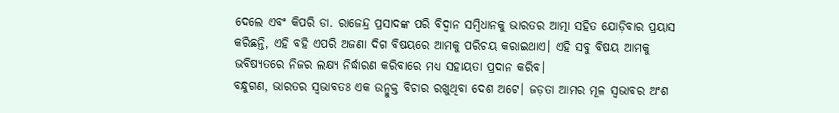ଦେଲେ ଏବଂ କିପରି ଡା. ରାଜେନ୍ଦ୍ର ପ୍ରସାଦଙ୍କ ପରି ବିଦ୍ବାନ ସମ୍ବିଧାନକୁ ଭାରତର ଆତ୍ମା ସହିତ ଯୋଡ଼ିବାର ପ୍ରୟାସ କରିଛନ୍ତି, ଏହି ବହି ଏପରି ଅଜଣା ଦିଗ ବିଷୟରେ ଆମକୁ ପରିଚୟ କରାଇଥାଏ। ଏହି ସବୁ ବିଷୟ ଆମକୁ ଭବିଷ୍ୟତରେ ନିଜର ଲକ୍ଷ୍ୟ ନିର୍ଦ୍ଧାରଣ କରିବାରେ ମଧ୍ୟ ସହାୟତା ପ୍ରଦାନ କରିବ।
ବନ୍ଧୁଗଣ, ଭାରତର ସ୍ବଭାବତଃ ଏକ ଉନ୍ମୁକ୍ତ ବିଚାର ରଖୁଥିବା ଦେଶ ଅଟେ। ଜଡ଼ତା ଆମର ମୂଳ ସ୍ବଭାବର ଅଂଶ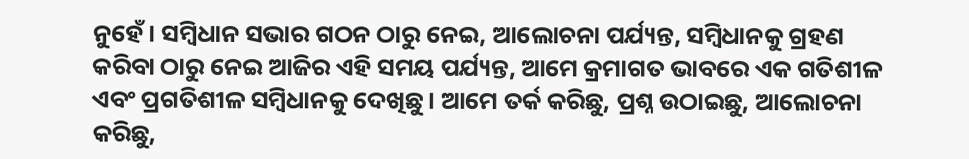ନୁହେଁ। ସମ୍ବିଧାନ ସଭାର ଗଠନ ଠାରୁ ନେଇ, ଆଲୋଚନା ପର୍ଯ୍ୟନ୍ତ, ସମ୍ବିଧାନକୁ ଗ୍ରହଣ କରିବା ଠାରୁ ନେଇ ଆଜିର ଏହି ସମୟ ପର୍ଯ୍ୟନ୍ତ, ଆମେ କ୍ରମାଗତ ଭାବରେ ଏକ ଗତିଶୀଳ ଏବଂ ପ୍ରଗତିଶୀଳ ସମ୍ବିଧାନକୁ ଦେଖିଛୁ। ଆମେ ତର୍କ କରିଛୁ, ପ୍ରଶ୍ନ ଉଠାଇଛୁ, ଆଲୋଚନା କରିଛୁ,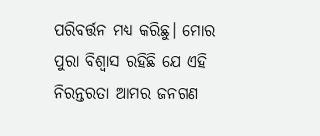ପରିବର୍ତ୍ତନ ମଧ୍ୟ କରିଛୁ। ମୋର ପୁରା ବିଶ୍ବାସ ରହିଛି ଯେ ଏହି ନିରନ୍ତରତା ଆମର ଜନଗଣ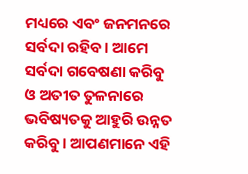ମଧ୍ୟରେ ଏବଂ ଜନମନରେ ସର୍ବଦା ରହିବ। ଆମେ ସର୍ବଦା ଗବେଷଣା କରିବୁ ଓ ଅତୀତ ତୁଳନାରେ ଭବିଷ୍ୟତକୁ ଆହୁରି ଉନ୍ନତ କରିବୁ। ଆପଣମାନେ ଏହି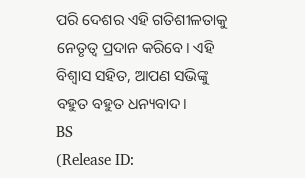ପରି ଦେଶର ଏହି ଗତିଶୀଳତାକୁ ନେତୃତ୍ବ ପ୍ରଦାନ କରିବେ। ଏହି ବିଶ୍ବାସ ସହିତ, ଆପଣ ସଭିଙ୍କୁ ବହୁତ ବହୁତ ଧନ୍ୟବାଦ।
BS
(Release ID: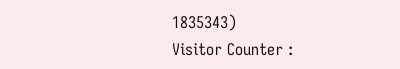1835343)
Visitor Counter :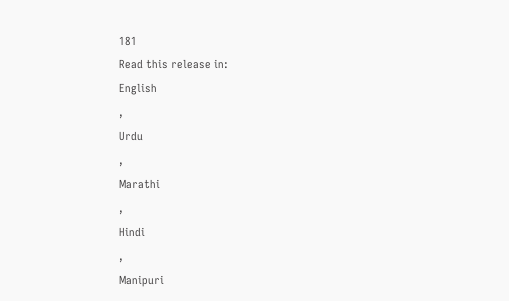181
Read this release in:
English
,
Urdu
,
Marathi
,
Hindi
,
Manipuri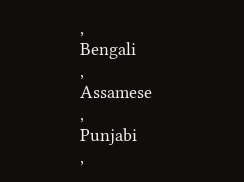,
Bengali
,
Assamese
,
Punjabi
,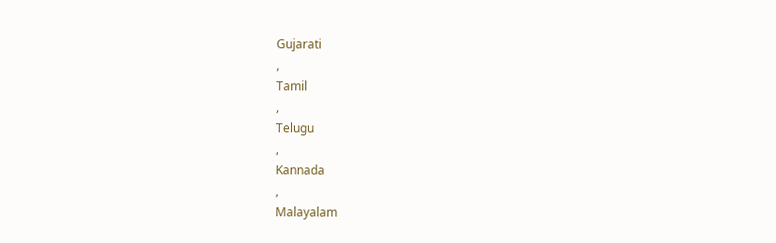Gujarati
,
Tamil
,
Telugu
,
Kannada
,
Malayalam